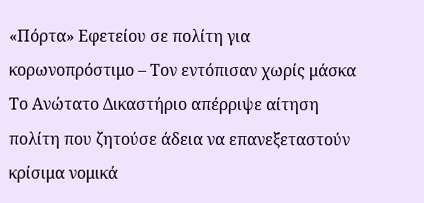«Πόρτα» Εφετείου σε πολίτη για κορωνοπρόστιμο – Τον εντόπισαν χωρίς μάσκα
Το Ανώτατο Δικαστήριο απέρριψε αίτηση πολίτη που ζητούσε άδεια να επανεξεταστούν κρίσιμα νομικά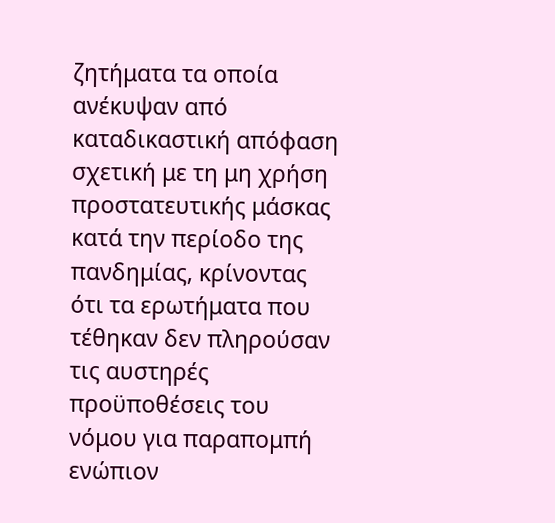ζητήματα τα οποία ανέκυψαν από καταδικαστική απόφαση σχετική με τη μη χρήση προστατευτικής μάσκας κατά την περίοδο της πανδημίας, κρίνοντας ότι τα ερωτήματα που τέθηκαν δεν πληρούσαν τις αυστηρές προϋποθέσεις του νόμου για παραπομπή ενώπιον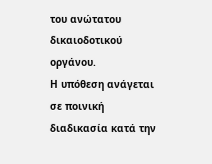του ανώτατου δικαιοδοτικού οργάνου.
Η υπόθεση ανάγεται σε ποινική διαδικασία κατά την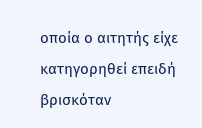οποία ο αιτητής είχε κατηγορηθεί επειδή βρισκόταν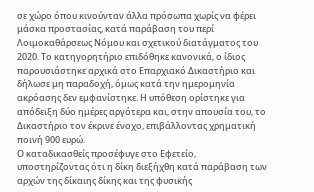σε χώρο όπου κινούνταν άλλα πρόσωπα χωρίς να φέρει μάσκα προστασίας, κατά παράβαση του περί Λοιμοκαθάρσεως Νόμου και σχετικού διατάγματος του 2020. Το κατηγορητήριο επιδόθηκε κανονικά, ο ίδιος παρουσιάστηκε αρχικά στο Επαρχιακό Δικαστήριο και δήλωσε μη παραδοχή, όμως κατά την ημερομηνία ακρόασης δεν εμφανίστηκε. Η υπόθεση ορίστηκε για απόδειξη δύο ημέρες αργότερα και, στην απουσία του, το Δικαστήριο τον έκρινε ένοχο, επιβάλλοντας χρηματική ποινή 900 ευρώ.
Ο καταδικασθείς προσέφυγε στο Εφετείο, υποστηρίζοντας ότι η δίκη διεξήχθη κατά παράβαση των αρχών της δίκαιης δίκης και της φυσικής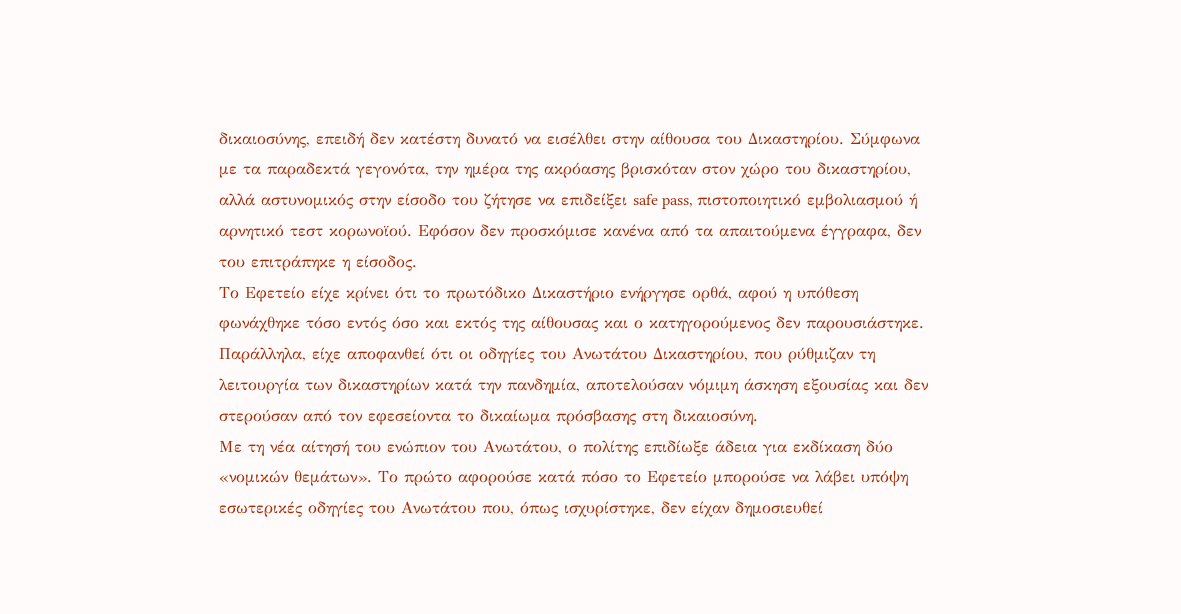δικαιοσύνης, επειδή δεν κατέστη δυνατό να εισέλθει στην αίθουσα του Δικαστηρίου. Σύμφωνα με τα παραδεκτά γεγονότα, την ημέρα της ακρόασης βρισκόταν στον χώρο του δικαστηρίου, αλλά αστυνομικός στην είσοδο του ζήτησε να επιδείξει safe pass, πιστοποιητικό εμβολιασμού ή αρνητικό τεστ κορωνοϊού. Εφόσον δεν προσκόμισε κανένα από τα απαιτούμενα έγγραφα, δεν του επιτράπηκε η είσοδος.
Το Εφετείο είχε κρίνει ότι το πρωτόδικο Δικαστήριο ενήργησε ορθά, αφού η υπόθεση φωνάχθηκε τόσο εντός όσο και εκτός της αίθουσας και ο κατηγορούμενος δεν παρουσιάστηκε. Παράλληλα, είχε αποφανθεί ότι οι οδηγίες του Ανωτάτου Δικαστηρίου, που ρύθμιζαν τη λειτουργία των δικαστηρίων κατά την πανδημία, αποτελούσαν νόμιμη άσκηση εξουσίας και δεν στερούσαν από τον εφεσείοντα το δικαίωμα πρόσβασης στη δικαιοσύνη.
Με τη νέα αίτησή του ενώπιον του Ανωτάτου, ο πολίτης επιδίωξε άδεια για εκδίκαση δύο «νομικών θεμάτων». Το πρώτο αφορούσε κατά πόσο το Εφετείο μπορούσε να λάβει υπόψη εσωτερικές οδηγίες του Ανωτάτου που, όπως ισχυρίστηκε, δεν είχαν δημοσιευθεί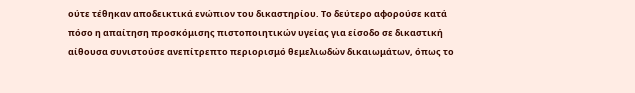ούτε τέθηκαν αποδεικτικά ενώπιον του δικαστηρίου. Το δεύτερο αφορούσε κατά πόσο η απαίτηση προσκόμισης πιστοποιητικών υγείας για είσοδο σε δικαστική αίθουσα συνιστούσε ανεπίτρεπτο περιορισμό θεμελιωδών δικαιωμάτων, όπως το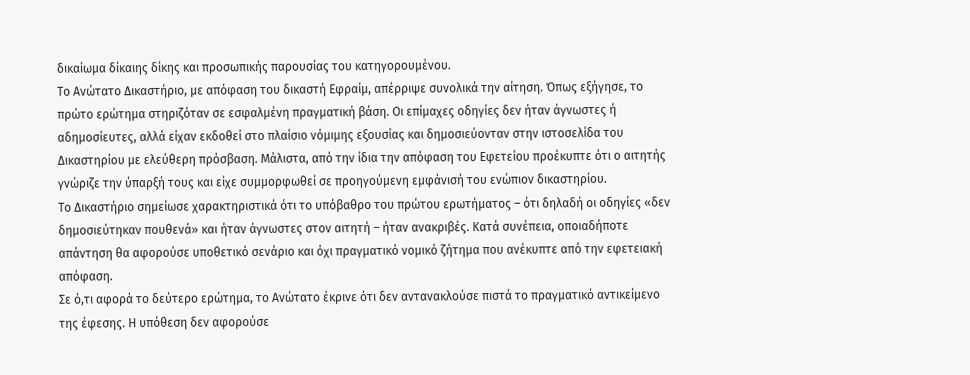δικαίωμα δίκαιης δίκης και προσωπικής παρουσίας του κατηγορουμένου.
Το Ανώτατο Δικαστήριο, με απόφαση του δικαστή Εφραίμ, απέρριψε συνολικά την αίτηση. Όπως εξήγησε, το πρώτο ερώτημα στηριζόταν σε εσφαλμένη πραγματική βάση. Οι επίμαχες οδηγίες δεν ήταν άγνωστες ή αδημοσίευτες, αλλά είχαν εκδοθεί στο πλαίσιο νόμιμης εξουσίας και δημοσιεύονταν στην ιστοσελίδα του Δικαστηρίου με ελεύθερη πρόσβαση. Μάλιστα, από την ίδια την απόφαση του Εφετείου προέκυπτε ότι ο αιτητής γνώριζε την ύπαρξή τους και είχε συμμορφωθεί σε προηγούμενη εμφάνισή του ενώπιον δικαστηρίου.
Το Δικαστήριο σημείωσε χαρακτηριστικά ότι το υπόβαθρο του πρώτου ερωτήματος – ότι δηλαδή οι οδηγίες «δεν δημοσιεύτηκαν πουθενά» και ήταν άγνωστες στον αιτητή – ήταν ανακριβές. Κατά συνέπεια, οποιαδήποτε απάντηση θα αφορούσε υποθετικό σενάριο και όχι πραγματικό νομικό ζήτημα που ανέκυπτε από την εφετειακή απόφαση.
Σε ό,τι αφορά το δεύτερο ερώτημα, το Ανώτατο έκρινε ότι δεν αντανακλούσε πιστά το πραγματικό αντικείμενο της έφεσης. Η υπόθεση δεν αφορούσε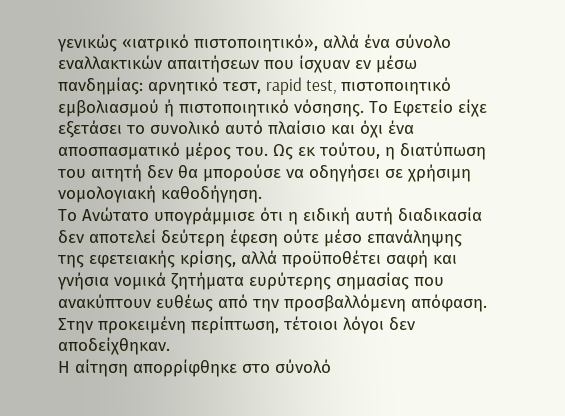γενικώς «ιατρικό πιστοποιητικό», αλλά ένα σύνολο εναλλακτικών απαιτήσεων που ίσχυαν εν μέσω πανδημίας: αρνητικό τεστ, rapid test, πιστοποιητικό εμβολιασμού ή πιστοποιητικό νόσησης. Το Εφετείο είχε εξετάσει το συνολικό αυτό πλαίσιο και όχι ένα αποσπασματικό μέρος του. Ως εκ τούτου, η διατύπωση του αιτητή δεν θα μπορούσε να οδηγήσει σε χρήσιμη νομολογιακή καθοδήγηση.
Το Ανώτατο υπογράμμισε ότι η ειδική αυτή διαδικασία δεν αποτελεί δεύτερη έφεση ούτε μέσο επανάληψης της εφετειακής κρίσης, αλλά προϋποθέτει σαφή και γνήσια νομικά ζητήματα ευρύτερης σημασίας που ανακύπτουν ευθέως από την προσβαλλόμενη απόφαση. Στην προκειμένη περίπτωση, τέτοιοι λόγοι δεν αποδείχθηκαν.
Η αίτηση απορρίφθηκε στο σύνολό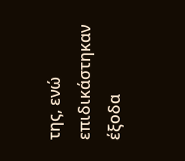της, ενώ επιδικάστηκαν έξοδα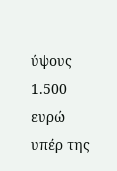ύψους 1.500 ευρώ υπέρ της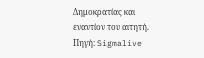Δημοκρατίας και εναντίον του αιτητή.
Πηγή: Sigmalive